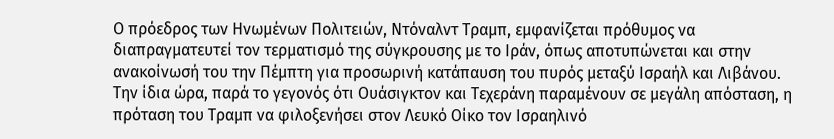Ο πρόεδρος των Ηνωμένων Πολιτειών, Ντόναλντ Τραμπ, εμφανίζεται πρόθυμος να διαπραγματευτεί τον τερματισμό της σύγκρουσης με το Ιράν, όπως αποτυπώνεται και στην ανακοίνωσή του την Πέμπτη για προσωρινή κατάπαυση του πυρός μεταξύ Ισραήλ και Λιβάνου. Την ίδια ώρα, παρά το γεγονός ότι Ουάσιγκτον και Τεχεράνη παραμένουν σε μεγάλη απόσταση, η πρόταση του Τραμπ να φιλοξενήσει στον Λευκό Οίκο τον Ισραηλινό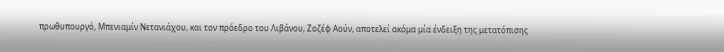πρωθυπουργό, Μπενιαμίν Νετανιάχου, και τον πρόεδρο του Λιβάνου, Ζοζέφ Αούν, αποτελεί ακόμα μία ένδειξη της μετατόπισης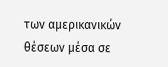των αμερικανικών θέσεων μέσα σε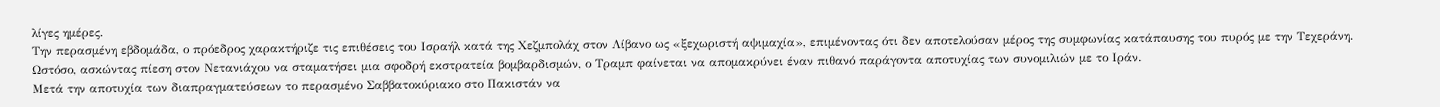λίγες ημέρες.
Την περασμένη εβδομάδα, ο πρόεδρος χαρακτήριζε τις επιθέσεις του Ισραήλ κατά της Χεζμπολάχ στον Λίβανο ως «ξεχωριστή αψιμαχία», επιμένοντας ότι δεν αποτελούσαν μέρος της συμφωνίας κατάπαυσης του πυρός με την Τεχεράνη. Ωστόσο, ασκώντας πίεση στον Νετανιάχου να σταματήσει μια σφοδρή εκστρατεία βομβαρδισμών, ο Τραμπ φαίνεται να απομακρύνει έναν πιθανό παράγοντα αποτυχίας των συνομιλιών με το Ιράν.
Μετά την αποτυχία των διαπραγματεύσεων το περασμένο Σαββατοκύριακο στο Πακιστάν να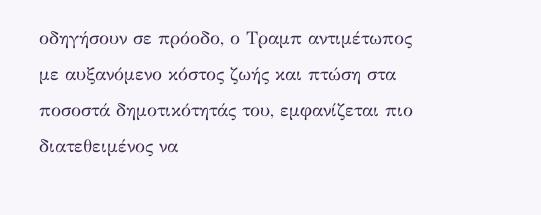οδηγήσουν σε πρόοδο, ο Τραμπ αντιμέτωπος με αυξανόμενο κόστος ζωής και πτώση στα ποσοστά δημοτικότητάς του, εμφανίζεται πιο διατεθειμένος να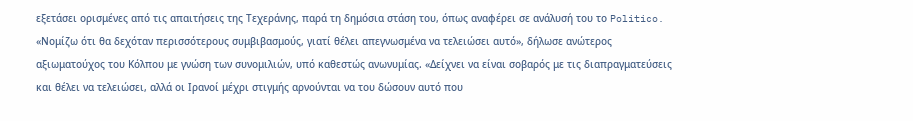εξετάσει ορισμένες από τις απαιτήσεις της Τεχεράνης, παρά τη δημόσια στάση του, όπως αναφέρει σε ανάλυσή του το Politico. «Νομίζω ότι θα δεχόταν περισσότερους συμβιβασμούς, γιατί θέλει απεγνωσμένα να τελειώσει αυτό», δήλωσε ανώτερος αξιωματούχος του Κόλπου με γνώση των συνομιλιών, υπό καθεστώς ανωνυμίας. «Δείχνει να είναι σοβαρός με τις διαπραγματεύσεις και θέλει να τελειώσει, αλλά οι Ιρανοί μέχρι στιγμής αρνούνται να του δώσουν αυτό που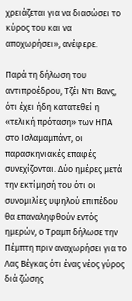χρειάζεται για να διασώσει το κύρος του και να αποχωρήσει», ανέφερε.

Παρά τη δήλωση του αντιπροέδρου, Τζέι Ντι Βανς, ότι έχει ήδη κατατεθεί η «τελική πρόταση» των ΗΠΑ στο Ισλαμαμπάντ, οι παρασκηνιακές επαφές συνεχίζονται. Δύο ημέρες μετά την εκτίμησή του ότι οι συνομιλίες υψηλού επιπέδου θα επαναληφθούν εντός ημερών, ο Τραμπ δήλωσε την Πέμπτη πριν αναχωρήσει για το Λας Βέγκας ότι ένας νέος γύρος διά ζώσης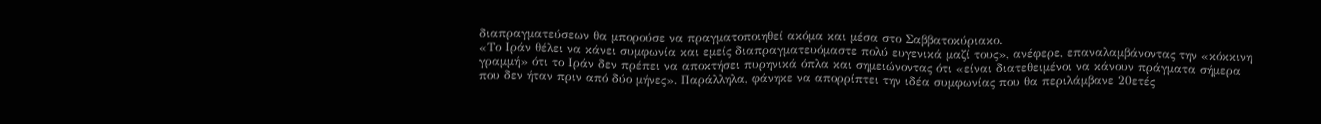διαπραγματεύσεων θα μπορούσε να πραγματοποιηθεί ακόμα και μέσα στο Σαββατοκύριακο.
«Το Ιράν θέλει να κάνει συμφωνία και εμείς διαπραγματευόμαστε πολύ ευγενικά μαζί τους», ανέφερε, επαναλαμβάνοντας την «κόκκινη γραμμή» ότι το Ιράν δεν πρέπει να αποκτήσει πυρηνικά όπλα και σημειώνοντας ότι «είναι διατεθειμένοι να κάνουν πράγματα σήμερα που δεν ήταν πριν από δύο μήνες». Παράλληλα, φάνηκε να απορρίπτει την ιδέα συμφωνίας που θα περιλάμβανε 20ετές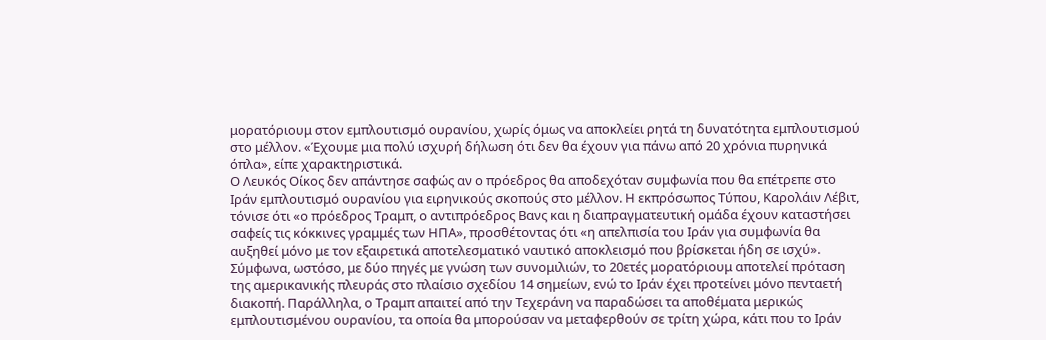μορατόριουμ στον εμπλουτισμό ουρανίου, χωρίς όμως να αποκλείει ρητά τη δυνατότητα εμπλουτισμού στο μέλλον. «Έχουμε μια πολύ ισχυρή δήλωση ότι δεν θα έχουν για πάνω από 20 χρόνια πυρηνικά όπλα», είπε χαρακτηριστικά.
Ο Λευκός Οίκος δεν απάντησε σαφώς αν ο πρόεδρος θα αποδεχόταν συμφωνία που θα επέτρεπε στο Ιράν εμπλουτισμό ουρανίου για ειρηνικούς σκοπούς στο μέλλον. Η εκπρόσωπος Τύπου, Καρολάιν Λέβιτ, τόνισε ότι «ο πρόεδρος Τραμπ, ο αντιπρόεδρος Βανς και η διαπραγματευτική ομάδα έχουν καταστήσει σαφείς τις κόκκινες γραμμές των ΗΠΑ», προσθέτοντας ότι «η απελπισία του Ιράν για συμφωνία θα αυξηθεί μόνο με τον εξαιρετικά αποτελεσματικό ναυτικό αποκλεισμό που βρίσκεται ήδη σε ισχύ».
Σύμφωνα, ωστόσο, με δύο πηγές με γνώση των συνομιλιών, το 20ετές μορατόριουμ αποτελεί πρόταση της αμερικανικής πλευράς στο πλαίσιο σχεδίου 14 σημείων, ενώ το Ιράν έχει προτείνει μόνο πενταετή διακοπή. Παράλληλα, ο Τραμπ απαιτεί από την Τεχεράνη να παραδώσει τα αποθέματα μερικώς εμπλουτισμένου ουρανίου, τα οποία θα μπορούσαν να μεταφερθούν σε τρίτη χώρα, κάτι που το Ιράν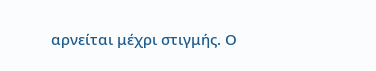αρνείται μέχρι στιγμής. Ο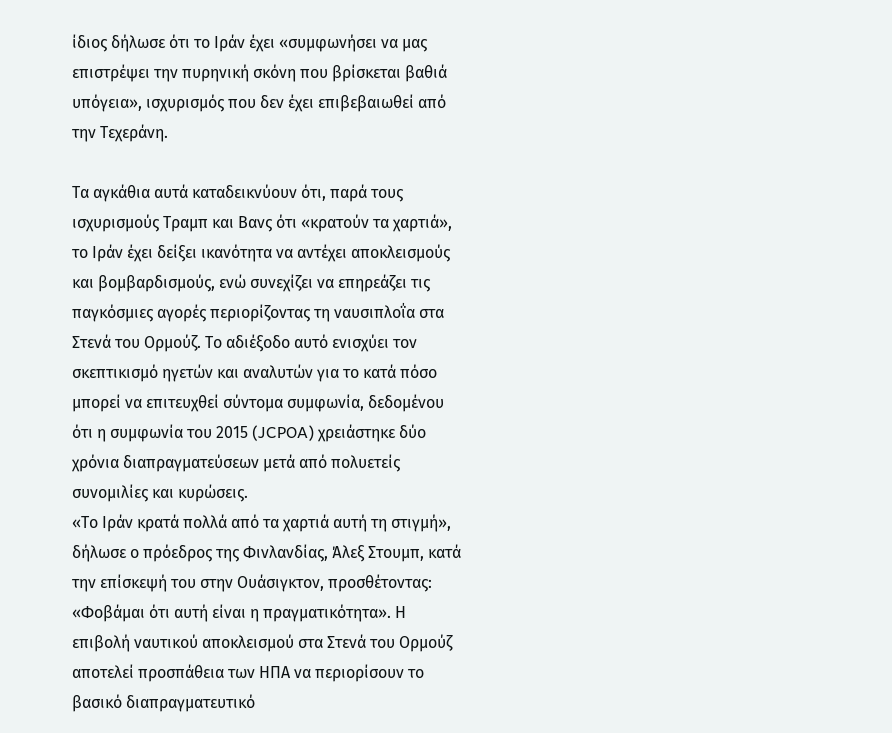ίδιος δήλωσε ότι το Ιράν έχει «συμφωνήσει να μας επιστρέψει την πυρηνική σκόνη που βρίσκεται βαθιά υπόγεια», ισχυρισμός που δεν έχει επιβεβαιωθεί από την Τεχεράνη.

Τα αγκάθια αυτά καταδεικνύουν ότι, παρά τους ισχυρισμούς Τραμπ και Βανς ότι «κρατούν τα χαρτιά», το Ιράν έχει δείξει ικανότητα να αντέχει αποκλεισμούς και βομβαρδισμούς, ενώ συνεχίζει να επηρεάζει τις παγκόσμιες αγορές περιορίζοντας τη ναυσιπλοΐα στα Στενά του Ορμούζ. Το αδιέξοδο αυτό ενισχύει τον σκεπτικισμό ηγετών και αναλυτών για το κατά πόσο μπορεί να επιτευχθεί σύντομα συμφωνία, δεδομένου ότι η συμφωνία του 2015 (JCPOA) χρειάστηκε δύο χρόνια διαπραγματεύσεων μετά από πολυετείς συνομιλίες και κυρώσεις.
«Το Ιράν κρατά πολλά από τα χαρτιά αυτή τη στιγμή», δήλωσε ο πρόεδρος της Φινλανδίας, Άλεξ Στουμπ, κατά την επίσκεψή του στην Ουάσιγκτον, προσθέτοντας: «Φοβάμαι ότι αυτή είναι η πραγματικότητα». Η επιβολή ναυτικού αποκλεισμού στα Στενά του Ορμούζ αποτελεί προσπάθεια των ΗΠΑ να περιορίσουν το βασικό διαπραγματευτικό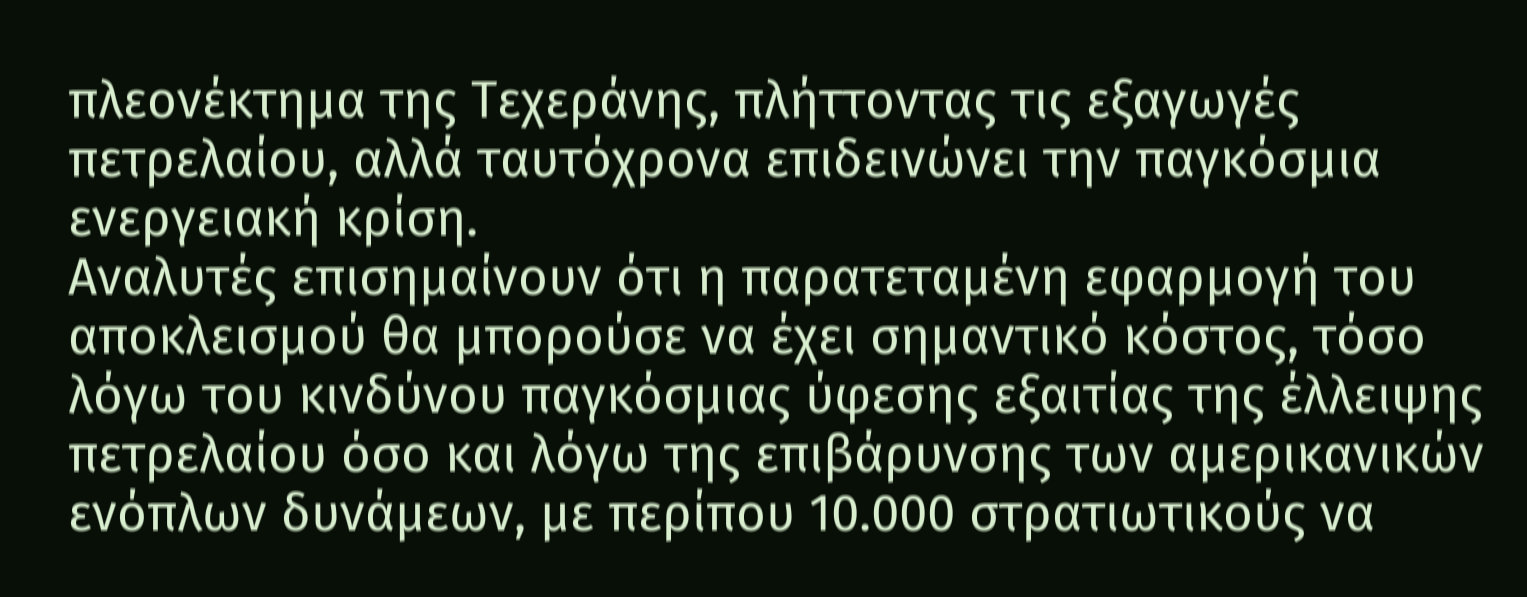πλεονέκτημα της Τεχεράνης, πλήττοντας τις εξαγωγές πετρελαίου, αλλά ταυτόχρονα επιδεινώνει την παγκόσμια ενεργειακή κρίση.
Αναλυτές επισημαίνουν ότι η παρατεταμένη εφαρμογή του αποκλεισμού θα μπορούσε να έχει σημαντικό κόστος, τόσο λόγω του κινδύνου παγκόσμιας ύφεσης εξαιτίας της έλλειψης πετρελαίου όσο και λόγω της επιβάρυνσης των αμερικανικών ενόπλων δυνάμεων, με περίπου 10.000 στρατιωτικούς να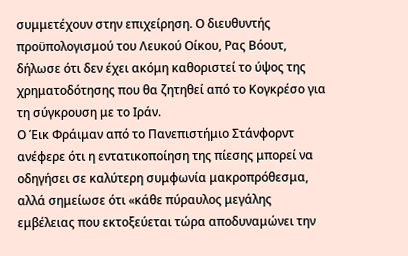συμμετέχουν στην επιχείρηση. Ο διευθυντής προϋπολογισμού του Λευκού Οίκου, Ρας Βόουτ, δήλωσε ότι δεν έχει ακόμη καθοριστεί το ύψος της χρηματοδότησης που θα ζητηθεί από το Κογκρέσο για τη σύγκρουση με το Ιράν.
Ο Έικ Φράιμαν από το Πανεπιστήμιο Στάνφορντ ανέφερε ότι η εντατικοποίηση της πίεσης μπορεί να οδηγήσει σε καλύτερη συμφωνία μακροπρόθεσμα, αλλά σημείωσε ότι «κάθε πύραυλος μεγάλης εμβέλειας που εκτοξεύεται τώρα αποδυναμώνει την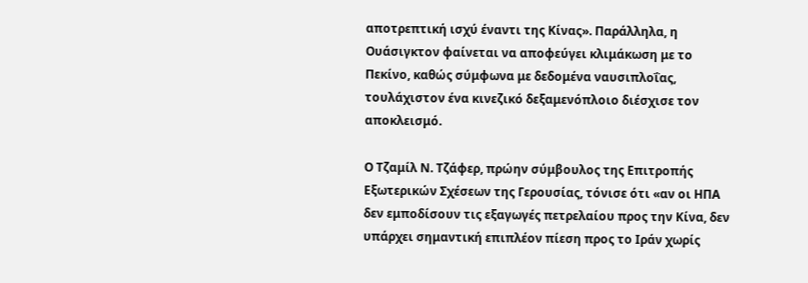αποτρεπτική ισχύ έναντι της Κίνας». Παράλληλα, η Ουάσιγκτον φαίνεται να αποφεύγει κλιμάκωση με το Πεκίνο, καθώς σύμφωνα με δεδομένα ναυσιπλοΐας, τουλάχιστον ένα κινεζικό δεξαμενόπλοιο διέσχισε τον αποκλεισμό.

Ο Τζαμίλ Ν. Τζάφερ, πρώην σύμβουλος της Επιτροπής Εξωτερικών Σχέσεων της Γερουσίας, τόνισε ότι «αν οι ΗΠΑ δεν εμποδίσουν τις εξαγωγές πετρελαίου προς την Κίνα, δεν υπάρχει σημαντική επιπλέον πίεση προς το Ιράν χωρίς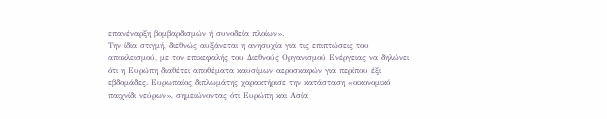επανέναρξη βομβαρδισμών ή συνοδεία πλοίων».
Την ίδια στιγμή, διεθνώς αυξάνεται η ανησυχία για τις επιπτώσεις του αποκλεισμού, με τον επικεφαλής του Διεθνούς Οργανισμού Ενέργειας να δηλώνει ότι η Ευρώπη διαθέτει αποθέματα καυσίμων αεροσκαφών για περίπου έξι εβδομάδες. Ευρωπαίος διπλωμάτης χαρακτήρισε την κατάσταση «οικονομικό παιχνίδι νεύρων», σημειώνοντας ότι Ευρώπη και Ασία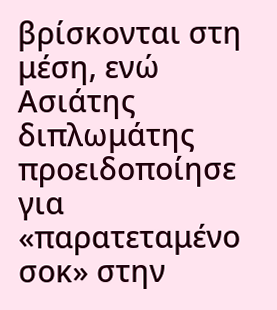βρίσκονται στη μέση, ενώ Ασιάτης διπλωμάτης προειδοποίησε για «παρατεταμένο σοκ» στην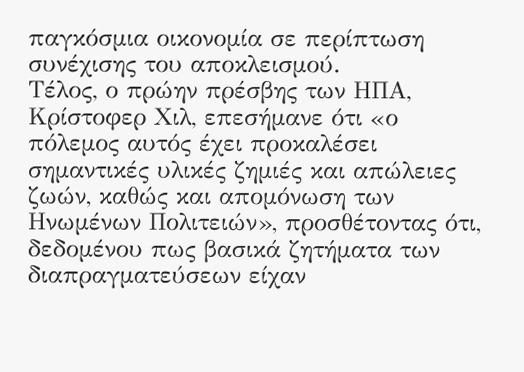παγκόσμια οικονομία σε περίπτωση συνέχισης του αποκλεισμού.
Τέλος, ο πρώην πρέσβης των ΗΠΑ, Κρίστοφερ Χιλ, επεσήμανε ότι «ο πόλεμος αυτός έχει προκαλέσει σημαντικές υλικές ζημιές και απώλειες ζωών, καθώς και απομόνωση των Ηνωμένων Πολιτειών», προσθέτοντας ότι, δεδομένου πως βασικά ζητήματα των διαπραγματεύσεων είχαν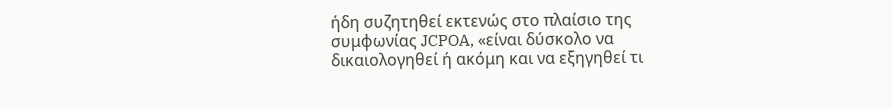ήδη συζητηθεί εκτενώς στο πλαίσιο της συμφωνίας JCPOA, «είναι δύσκολο να δικαιολογηθεί ή ακόμη και να εξηγηθεί τι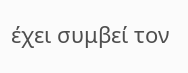έχει συμβεί τον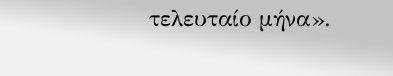τελευταίο μήνα».